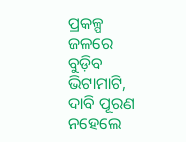ପ୍ରକଳ୍ପ ଜଳରେ ବୁଡ଼ିବ ଭିଟାମାଟି, ଦାବି ପୂରଣ ନହେଲେ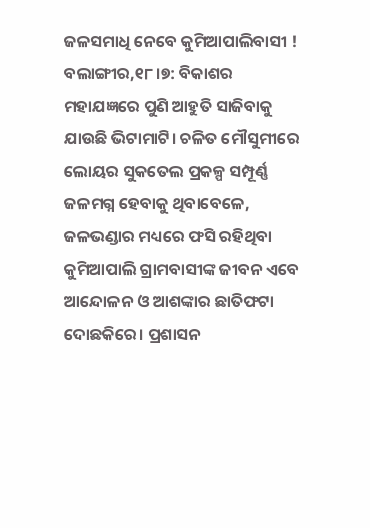ଜଳସମାଧି ନେବେ କୁମିଆପାଲିବାସୀ !
ବଲାଙ୍ଗୀର,୧୮।୭: ବିକାଶର ମହାଯଜ୍ଞରେ ପୁଣି ଆହୁତି ସାଜିବାକୁ ଯାଉଛି ଭିଟାମାଟି। ଚଳିତ ମୌସୁମୀରେ ଲୋୟର ସୁକତେଲ ପ୍ରକଳ୍ପ ସମ୍ପୂର୍ଣ୍ଣ ଜଳମଗ୍ନ ହେବାକୁ ଥିବାବେଳେ, ଜଳଭଣ୍ଡାର ମଧ୍ୟରେ ଫସି ରହିଥିବା କୁମିଆପାଲି ଗ୍ରାମବାସୀଙ୍କ ଜୀବନ ଏବେ ଆନ୍ଦୋଳନ ଓ ଆଶଙ୍କାର ଛାତିଫଟା ଦୋଛକିରେ। ପ୍ରଶାସନ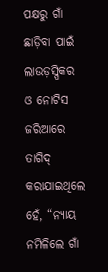ପକ୍ଷରୁ ଗାଁ ଛାଡ଼ିବା ପାଇଁ ଲାଉଡ଼ସ୍ପିକର ଓ ନୋଟିସ ଜରିଆରେ ତାଗିଦ୍ କରାଯାଇଥିଲେ ହେଁ, “ନ୍ୟାୟ ନମିଳିଲେ ଗାଁ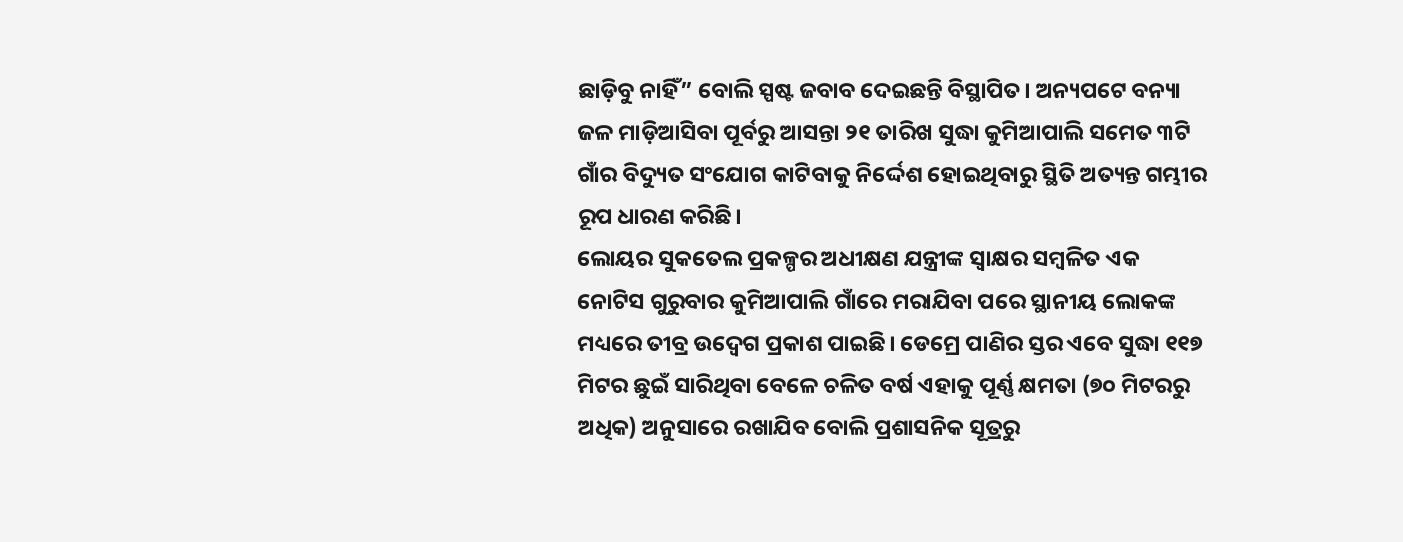ଛାଡ଼ିବୁ ନାହିଁ” ବୋଲି ସ୍ପଷ୍ଟ ଜବାବ ଦେଇଛନ୍ତି ବିସ୍ଥାପିତ। ଅନ୍ୟପଟେ ବନ୍ୟା ଜଳ ମାଡ଼ିଆସିବା ପୂର୍ବରୁ ଆସନ୍ତା ୨୧ ତାରିଖ ସୁଦ୍ଧା କୁମିଆପାଲି ସମେତ ୩ଟି ଗାଁର ବିଦ୍ୟୁତ ସଂଯୋଗ କାଟିବାକୁ ନିର୍ଦ୍ଦେଶ ହୋଇଥିବାରୁ ସ୍ଥିତି ଅତ୍ୟନ୍ତ ଗମ୍ଭୀର ରୂପ ଧାରଣ କରିଛି।
ଲୋୟର ସୁକତେଲ ପ୍ରକଳ୍ପର ଅଧୀକ୍ଷଣ ଯନ୍ତ୍ରୀଙ୍କ ସ୍ବାକ୍ଷର ସମ୍ବଳିତ ଏକ ନୋଟିସ ଗୁରୁବାର କୁମିଆପାଲି ଗାଁରେ ମରାଯିବା ପରେ ସ୍ଥାନୀୟ ଲୋକଙ୍କ ମଧ୍ୟରେ ତୀବ୍ର ଉଦ୍ବେଗ ପ୍ରକାଶ ପାଇଛି। ଡେମ୍ରେ ପାଣିର ସ୍ତର ଏବେ ସୁଦ୍ଧା ୧୧୭ ମିଟର ଛୁଇଁ ସାରିଥିବା ବେଳେ ଚଳିତ ବର୍ଷ ଏହାକୁ ପୂର୍ଣ୍ଣ କ୍ଷମତା (୭୦ ମିଟରରୁ ଅଧିକ) ଅନୁସାରେ ରଖାଯିବ ବୋଲି ପ୍ରଶାସନିକ ସୂତ୍ରରୁ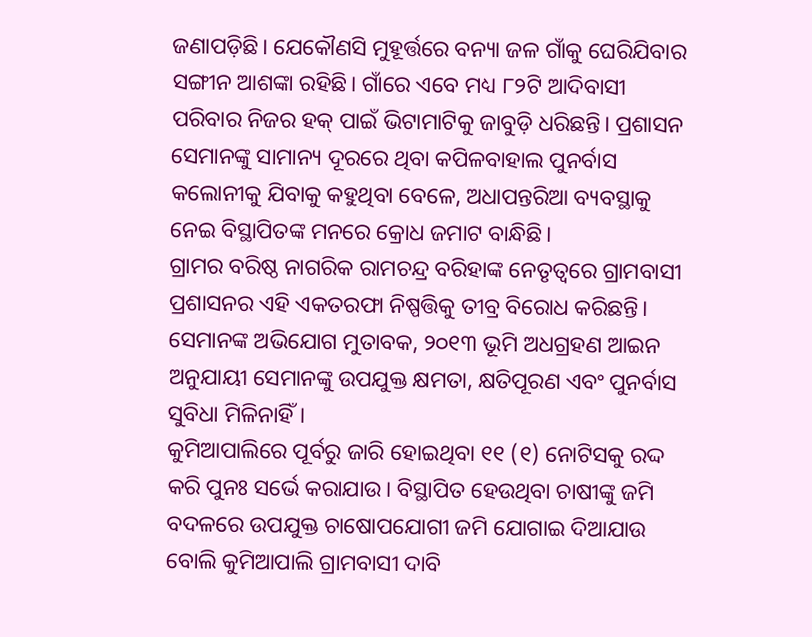ଜଣାପଡ଼ିଛି। ଯେକୌଣସି ମୁହୂର୍ତ୍ତରେ ବନ୍ୟା ଜଳ ଗାଁକୁ ଘେରିଯିବାର ସଙ୍ଗୀନ ଆଶଙ୍କା ରହିଛି। ଗାଁରେ ଏବେ ମଧ୍ୟ ୮୨ଟି ଆଦିବାସୀ ପରିବାର ନିଜର ହକ୍ ପାଇଁ ଭିଟାମାଟିକୁ ଜାବୁଡ଼ି ଧରିଛନ୍ତି। ପ୍ରଶାସନ ସେମାନଙ୍କୁ ସାମାନ୍ୟ ଦୂରରେ ଥିବା କପିଳବାହାଲ ପୁନର୍ବାସ କଲୋନୀକୁ ଯିବାକୁ କହୁଥିବା ବେଳେ, ଅଧାପନ୍ତରିଆ ବ୍ୟବସ୍ଥାକୁ ନେଇ ବିସ୍ଥାପିତଙ୍କ ମନରେ କ୍ରୋଧ ଜମାଟ ବାନ୍ଧିଛି।
ଗ୍ରାମର ବରିଷ୍ଠ ନାଗରିକ ରାମଚନ୍ଦ୍ର ବରିହାଙ୍କ ନେତୃତ୍ୱରେ ଗ୍ରାମବାସୀ ପ୍ରଶାସନର ଏହି ଏକତରଫା ନିଷ୍ପତ୍ତିକୁ ତୀବ୍ର ବିରୋଧ କରିଛନ୍ତି। ସେମାନଙ୍କ ଅଭିଯୋଗ ମୁତାବକ, ୨୦୧୩ ଭୂମି ଅଧଗ୍ରହଣ ଆଇନ ଅନୁଯାୟୀ ସେମାନଙ୍କୁ ଉପଯୁକ୍ତ କ୍ଷମତା, କ୍ଷତିପୂରଣ ଏବଂ ପୁନର୍ବାସ ସୁବିଧା ମିଳିନାହିଁ।
କୁମିଆପାଲିରେ ପୂର୍ବରୁ ଜାରି ହୋଇଥିବା ୧୧ (୧) ନୋଟିସକୁ ରଦ୍ଦ କରି ପୁନଃ ସର୍ଭେ କରାଯାଉ। ବିସ୍ଥାପିତ ହେଉଥିବା ଚାଷୀଙ୍କୁ ଜମି ବଦଳରେ ଉପଯୁକ୍ତ ଚାଷୋପଯୋଗୀ ଜମି ଯୋଗାଇ ଦିଆଯାଉ ବୋଲି କୁମିଆପାଲି ଗ୍ରାମବାସୀ ଦାବି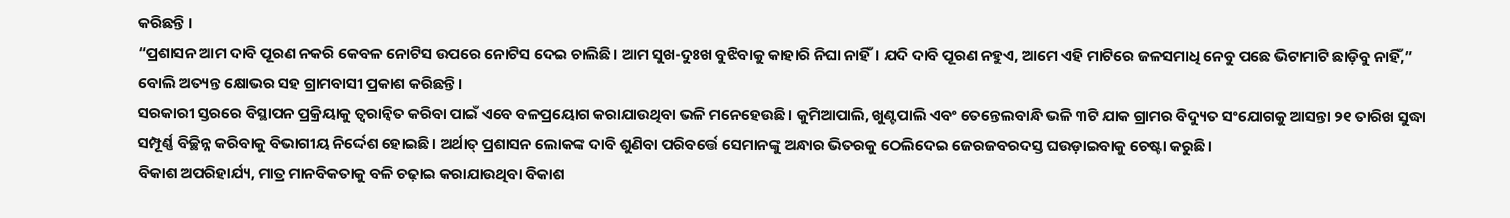କରିଛନ୍ତି ।
“ପ୍ରଶାସନ ଆମ ଦାବି ପୂରଣ ନକରି କେବଳ ନୋଟିସ ଉପରେ ନୋଟିସ ଦେଇ ଚାଲିଛି। ଆମ ସୁଖ-ଦୁଃଖ ବୁଝିବାକୁ କାହାରି ନିଘା ନାହିଁ। ଯଦି ଦାବି ପୂରଣ ନହୁଏ, ଆମେ ଏହି ମାଟିରେ ଜଳସମାଧି ନେବୁ ପଛେ ଭିଟାମାଟି ଛାଡ଼ିବୁ ନାହିଁ,” ବୋଲି ଅତ୍ୟନ୍ତ କ୍ଷୋଭର ସହ ଗ୍ରାମବାସୀ ପ୍ରକାଶ କରିଛନ୍ତି।
ସରକାରୀ ସ୍ତରରେ ବିସ୍ଥାପନ ପ୍ରକ୍ରିୟାକୁ ତ୍ୱରାନ୍ୱିତ କରିବା ପାଇଁ ଏବେ ବଳପ୍ରୟୋଗ କରାଯାଉଥିବା ଭଳି ମନେହେଉଛି। କୁମିଆପାଲି, ଖୁଣ୍ଟପାଲି ଏବଂ ତେନ୍ତେଲବାନ୍ଧି ଭଳି ୩ଟି ଯାକ ଗ୍ରାମର ବିଦ୍ୟୁତ ସଂଯୋଗକୁ ଆସନ୍ତା ୨୧ ତାରିଖ ସୁଦ୍ଧା ସମ୍ପୂର୍ଣ୍ଣ ବିଚ୍ଛିନ୍ନ କରିବାକୁ ବିଭାଗୀୟ ନିର୍ଦ୍ଦେଶ ହୋଇଛି। ଅର୍ଥାତ୍ ପ୍ରଶାସନ ଲୋକଙ୍କ ଦାବି ଶୁଣିବା ପରିବର୍ତ୍ତେ ସେମାନଙ୍କୁ ଅନ୍ଧାର ଭିତରକୁ ଠେଲିଦେଇ ଜେରଜବରଦସ୍ତ ଘଉଡ଼ାଇବାକୁ ଚେଷ୍ଟା କରୁଛି।
ବିକାଶ ଅପରିହାର୍ଯ୍ୟ, ମାତ୍ର ମାନବିକତାକୁ ବଳି ଚଢ଼ାଇ କରାଯାଉଥିବା ବିକାଶ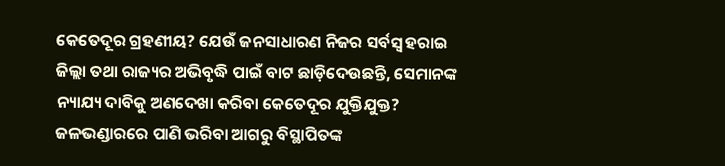କେତେଦୂର ଗ୍ରହଣୀୟ? ଯେଉଁ ଜନସାଧାରଣ ନିଜର ସର୍ବସ୍ୱ ହରାଇ ଜିଲ୍ଲା ତଥା ରାଜ୍ୟର ଅଭିବୃଦ୍ଧି ପାଇଁ ବାଟ ଛାଡ଼ିଦେଉଛନ୍ତି, ସେମାନଙ୍କ ନ୍ୟାଯ୍ୟ ଦାବିକୁ ଅଣଦେଖା କରିବା କେତେଦୂର ଯୁକ୍ତିଯୁକ୍ତ? ଜଳଭଣ୍ଡାରରେ ପାଣି ଭରିବା ଆଗରୁ ବିସ୍ଥାପିତଙ୍କ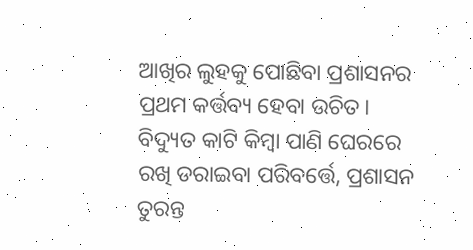ଆଖିର ଲୁହକୁ ପୋଛିବା ପ୍ରଶାସନର ପ୍ରଥମ କର୍ତ୍ତବ୍ୟ ହେବା ଉଚିତ। ବିଦ୍ୟୁତ କାଟି କିମ୍ବା ପାଣି ଘେରରେ ରଖି ଡରାଇବା ପରିବର୍ତ୍ତେ, ପ୍ରଶାସନ ତୁରନ୍ତ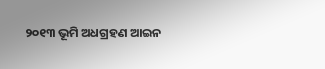୨୦୧୩ ଭୂମି ଅଧଗ୍ରହଣ ଆଇନ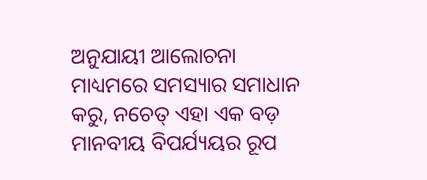ଅନୁଯାୟୀ ଆଲୋଚନା ମାଧ୍ୟମରେ ସମସ୍ୟାର ସମାଧାନ କରୁ, ନଚେତ୍ ଏହା ଏକ ବଡ଼ ମାନବୀୟ ବିପର୍ଯ୍ୟୟର ରୂପ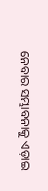ନେବାର ସମ୍ଭାବନାକୁ ଏଡ଼ାଇ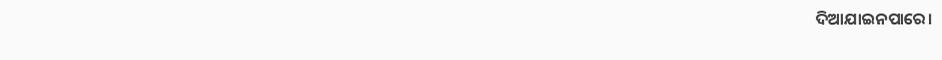ଦିଆଯାଇନପାରେ।